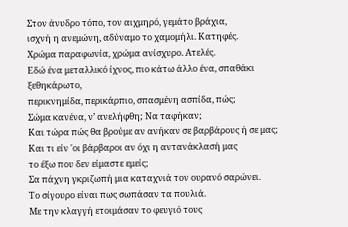Στον άνυδρο τόπο, τον αιχμηρό, γεμάτο βράχια,
ισχνή η ανεμώνη, αδύναμο το χαμομήλι. Κατηφές.
Χρώμα παραφωνία, χρώμα ανίσχυρο. Ατελές.
Εδώ ένα μεταλλικό ίχνος, πιο κάτω άλλο ένα, σπαθάκι ξεθηκάρωτο,
περικνημίδα, περικάρπιο, σπασμένη ασπίδα, πώς;
Σώμα κανένα, ν’ ανελήφθη; Να ταφήκαν;
Και τώρα πώς θα βρούμε αν ανήκαν σε βαρβάρους ή σε μας;
Και τι είν 'οι βάρβαροι αν όχι η αντανάκλασή μας
το έξω που δεν είμαστε εμείς;
Σα πάχνη γκριζωπή μια καταχνιά τον ουρανό σαρώνει.
Το σίγουρο είναι πως σωπάσαν τα πουλιά.
Με την κλαγγή ετοιμάσαν το φευγιό τους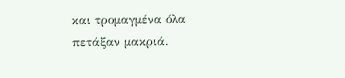και τρομαγμένα όλα πετάξαν μακριά.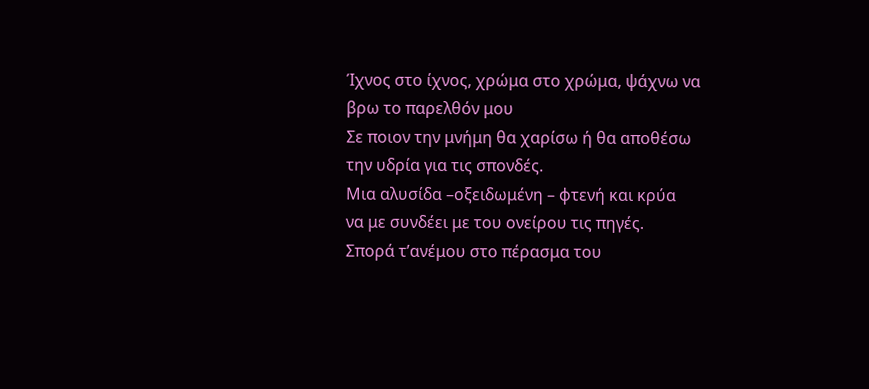Ίχνος στο ίχνος, χρώμα στο χρώμα, ψάχνω να βρω το παρελθόν μου
Σε ποιον την μνήμη θα χαρίσω ή θα αποθέσω την υδρία για τις σπονδές.
Μια αλυσίδα –οξειδωμένη – φτενή και κρύα
να με συνδέει με του ονείρου τις πηγές.
Σπορά τ’ανέμου στο πέρασμα του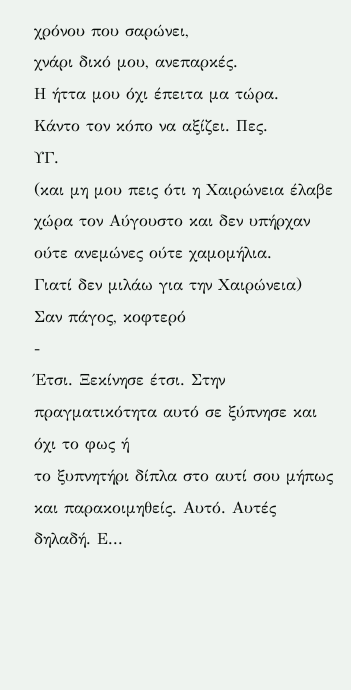χρόνου που σαρώνει,
χνάρι δικό μου, ανεπαρκές.
Η ήττα μου όχι έπειτα μα τώρα.
Κάντο τον κόπο να αξίζει. Πες.
ΥΓ.
(και μη μου πεις ότι η Χαιρώνεια έλαβε χώρα τον Αύγουστο και δεν υπήρχαν ούτε ανεμώνες ούτε χαμομήλια.
Γιατί δεν μιλάω για την Χαιρώνεια)
Σαν πάγος, κοφτερό
-
Έτσι. Ξεκίνησε έτσι. Στην πραγματικότητα αυτό σε ξύπνησε και όχι το φως ή
το ξυπνητήρι δίπλα στο αυτί σου μήπως και παρακοιμηθείς. Αυτό. Αυτές
δηλαδή. Ε...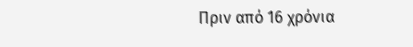Πριν από 16 χρόνια